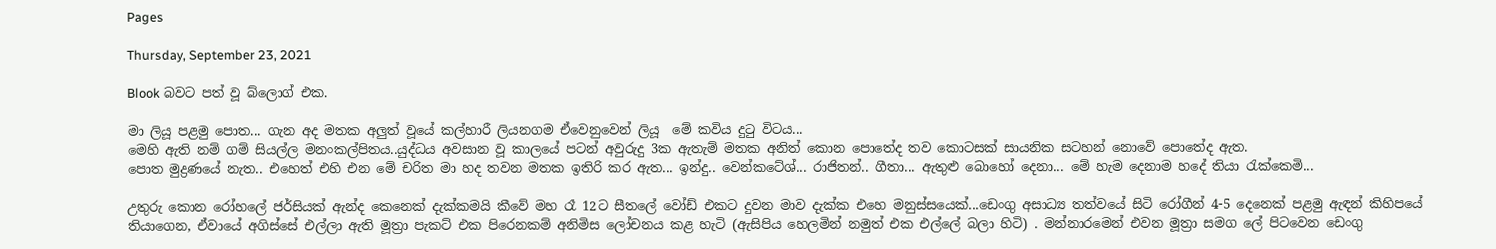Pages

Thursday, September 23, 2021

Blook බවට පත් වූ බ්ලොග් එක.

මා ලියූ පළමු පොත... ගැන අද මතක අලුත් වූයේ කල්හාරී ලියනගම ඒවෙනුවෙන් ලියූ  මේ කවිය දුටු විටය...
මෙහි ඇති නම් ගම් සියල්ල මනංකල්පිතය..යුද්ධය අවසාන වූ කාලයේ පටන් අවුරුදු 3ක ඇතැම් මතක අනිත් කොන පොතේද තව කොටසක් සායනික සටහන් නොවේ පොතේද ඇත.
පොත මුද්‍රණයේ නැත.. එහෙත් එහි එන මේ චරිත මා හද තවන මතක ඉතිරි කර ඇත... ඉන්දු.. වෙන්කටේශ්... රාජිතන්.. ගීතා... ඇතුළු බොහෝ දෙනා... මේ හැම දෙනාම හදේ තියා රැක්කෙමි...

උතුරු කොන රෝහලේ ජර්සියක් ඇන්ද කෙනෙක් දැක්කමයි කීවේ මහ රෑ 12ට සීතලේ වෝඩ් එකට දුවන මාව දැක්ක එහෙ මනුස්සයෙක්...ඩෙංගු අසාධ්‍ය තත්වයේ සිටි රෝගීන් 4-5 දෙනෙක් පළමු ඇඳන් කිහිපයේ තියාගෙන, ඒවායේ අගිස්සේ එල්ලා ඇති මූත්‍රා පැකට් එක පිරෙනකම් අනිමිස ලෝචනය කළ හැටි (ඇසිපිය හෙලමින් නමුත් එක එල්ලේ බලා හිටි) . මන්නාරමෙන් එවන මූත්‍රා සමග ලේ පිටවෙන ඩෙංගු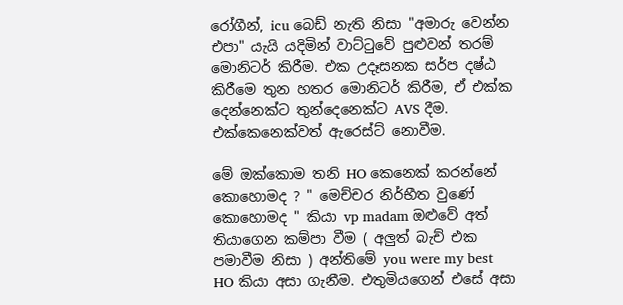රෝගීන්, icu බෙඩ් නැති නිසා "අමාරු වෙන්න එපා" යැයි යදිමින් වාට්ටුවේ පුළුවන් තරම් මොනිටර් කිරීම. එක උදෑසනක සර්ප දෂ්ඨ කිරීමෙ තුන හතර මොනිටර් කිරීම, ඒ එක්ක දෙන්නෙක්ට තුන්දෙනෙක්ට AVS දීම. එක්කෙනෙක්වත් ඇරෙස්ට් නොවීම.

මේ ඔක්කොම තනි HO කෙනෙක් කරන්නේ කොහොමද ? " මෙච්චර නිර්භීත වුණේ කොහොමද " කියා vp madam ඔළුවේ අත් තියාගෙන කම්පා වීම ( අලුත් බැච් එක පමාවීම නිසා ) අන්තිමේ you were my best HO කියා අසා ගැනීම. එතුමියගෙන් එසේ අසා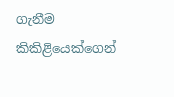ගැනීම කිකිළියෙක්ගෙන්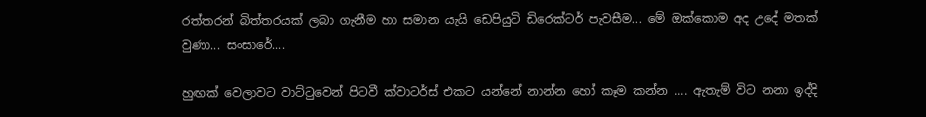රත්තරන් බිත්තරයක් ලබා ගැනීම හා සමාන යැයි ඩෙපියුටි ඩිරෙක්ටර් පැවසීම... මේ ඔක්කොම අද උදේ මතක් වුණා... සංසාරේ....

හුඟක් වෙලාවට වාට්ටුවෙන් පිටවී ක්වාටර්ස් එකට යන්නේ නාන්න හෝ කෑම කන්න .... ඇතැම් විට නනා ඉද්දි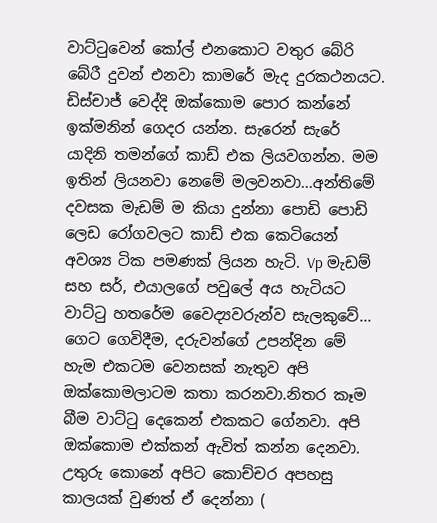වාට්ටුවෙන් කෝල් එනකොට වතුර බේරි බේරී දුවන් එනවා කාමරේ මැද දුරකථනයට.
ඩිස්චාජ් වෙද්දි ඔක්කොම පොර කන්නේ ඉක්මනින් ගෙදර යන්න. සැරෙන් සැරේ යාදිනි තමන්ගේ කාඩ් එක ලියවගන්න. මම ඉතින් ලියනවා නෙමේ මලවනවා...අන්තිමේ දවසක මැඩම් ම කියා දුන්නා පොඩි පොඩි ලෙඩ රෝගවලට කාඩ් එක කෙටියෙන් අවශ්‍ය ටික පමණක් ලියන හැටි. Vp මැඩම් සහ සර්, එයාලගේ පවුලේ අය හැටියට වාට්ටු හතරේම වෛද්‍යවරුන්ව සැලකුවේ... ගෙට ගෙවිදීම, දරුවන්ගේ උපන්දින මේ හැම එකටම වෙනසක් නැතුව අපි ඔක්කොමලාටම කතා කරනවා.නිතර කෑම බීම වාට්ටු දෙකෙන් එකකට ගේනවා. අපි ඔක්කොම එක්කන් ඇවිත් කන්න දෙනවා. උතුරු කොනේ අපිට කොච්චර අපහසු කාලයක් වුණත් ඒ දෙන්නා (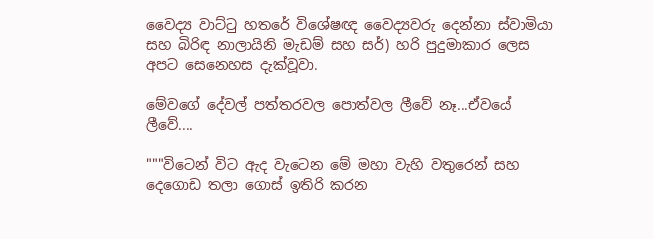වෛද්‍ය වාට්ටු හතරේ විශේෂඥ වෛද්‍යවරු දෙන්නා ස්වාමියා සහ බිරිඳ නාලායිනි මැඩම් සහ සර්) හරි පුදුමාකාර ලෙස අපට සෙනෙහස දැක්වූවා.

මේවගේ දේවල් පත්තරවල පොත්වල ලීවේ නෑ...ඒවයේ ලීවේ....

"""විටෙන් විට ඇද වැටෙන මේ මහා වැහි වතුරෙන් සහ දෙගොඩ තලා ගොස් ඉතිරි කරන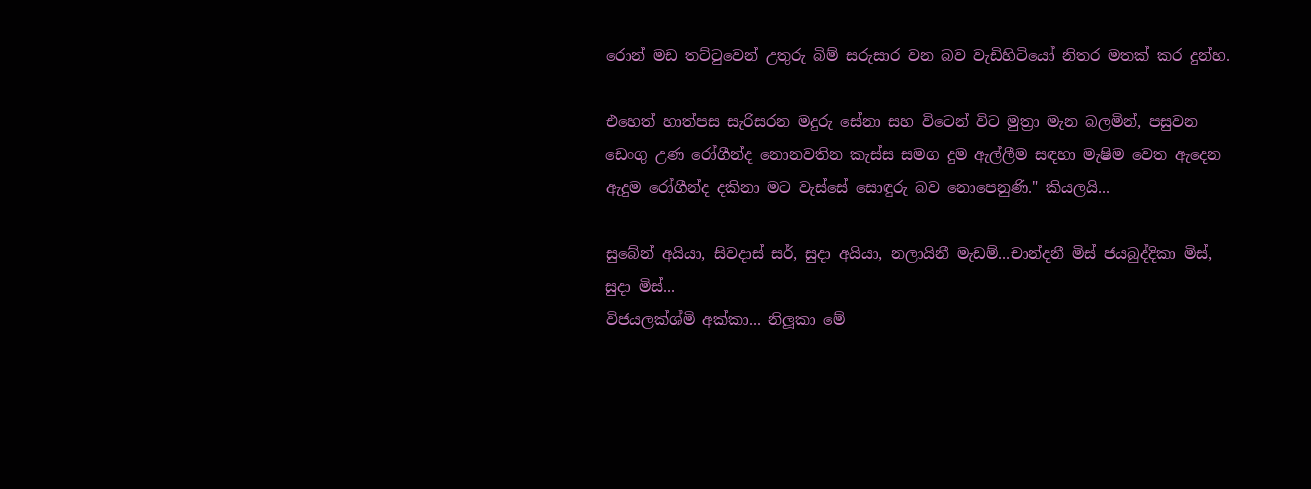රොන් මඩ තට්ටුවෙන් උතුරු බිම් සරුසාර වන බව වැඩිහිටියෝ නිතර මතක් කර දුන්හ.

එහෙත් හාත්පස සැරිසරන මදුරු සේනා සහ විටෙන් විට මුත්‍රා මැන බලමින්, පසුවන ඩෙංගු උණ රෝගීන්ද නොනවතින කැස්ස සමග දුම ඇල්ලීම සඳහා මැෂිම වෙත ඇදෙන ඇදුම රෝගීන්ද දකිනා මට වැස්සේ සොඳුරු බව නොපෙනුණි." කියලයි...

සුබේන් අයියා, සිවදාස් සර්, සුදා අයියා, නලායිනී මැඩම්...චාන්දනී මිස් ජයබුද්දිකා මිස්, සුදා මිස්...
විජයලක්ශ්මි අක්කා... නිලූකා මේ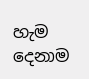හැම දෙනාම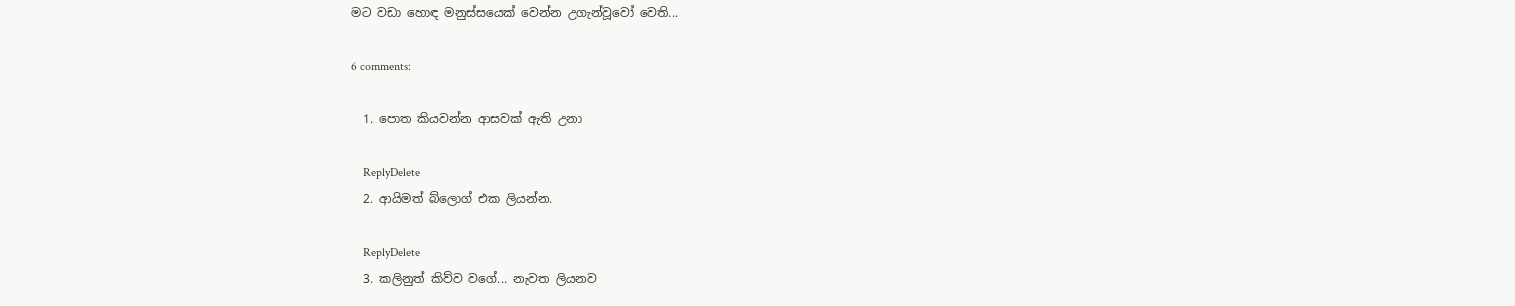මට වඩා හොඳ මනුස්සයෙක් වෙන්න උගැන්වූවෝ වෙති...

6 comments:

  1. පොත කියවන්න ආසවක් ඇති උනා

    ReplyDelete
  2. ආයිමත් බ්ලොග් එක ලියන්න.

    ReplyDelete
  3. කලිනුත් කිව්ව වගේ... නැවත ලියනව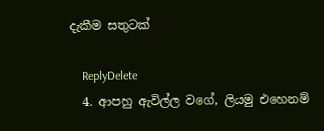දැකීම සතුටක්

    ReplyDelete
  4. ආපහු ඇවිල්ල වගේ, ලියමු එහෙනම්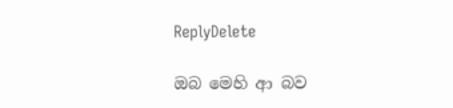ReplyDelete

ඔබ මෙහි ආ බව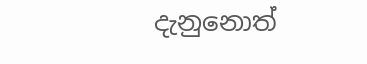දැනුනොත්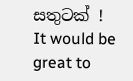සතුටක් ! It would be great to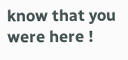know that you were here !